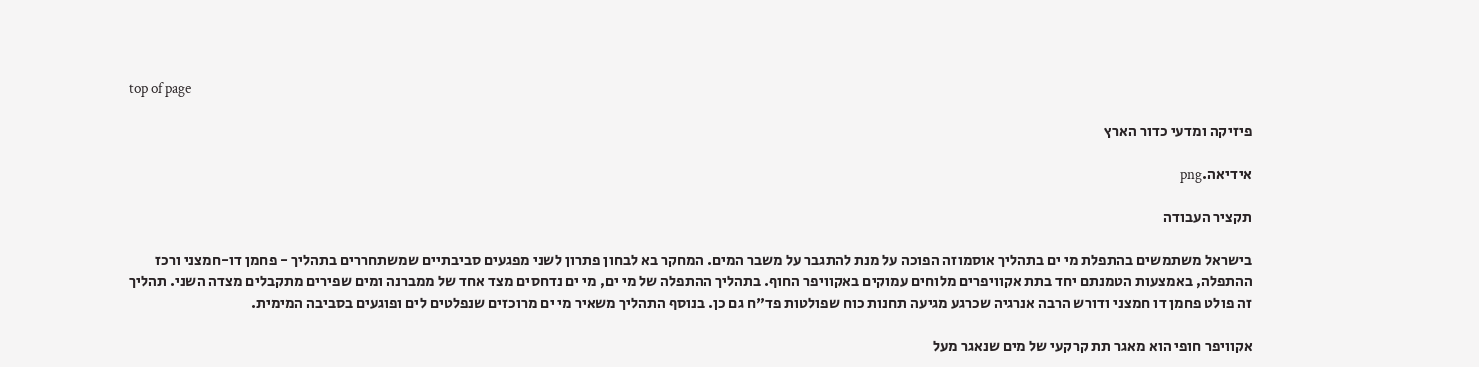top of page

פיזיקה ומדעי כדור הארץ

אידיאה.png

תקציר העבודה

בישראל משתמשים בהתפלת מי ים בתהליך אוסמוזה הפוכה על מנת להתגבר על משבר המים. המחקר בא לבחון פתרון לשני מפגעים סביבתיים שמשתחררים בתהליך - פחמן דו-חמצני ורכז ההתפלה, באמצעות הטמנתם יחד בתת אקוויפרים מלוחים עמוקים באקוויפר החוף. בתהליך ההתפלה של מי ים, מי ים נדחסים מצד אחד של ממברנה ומים שפירים מתקבלים מצדה השני. תהליך זה פולט פחמן דו חמצני ודורש הרבה אנרגיה שכרגע מגיעה תחנות כוח שפולטות פד"ח גם כן. בנוסף התהליך משאיר מי ים מרוכזים שנפלטים לים ופוגעים בסביבה המימית.

אקוויפר חופי הוא מאגר תת קרקעי של מים שנאגר מעל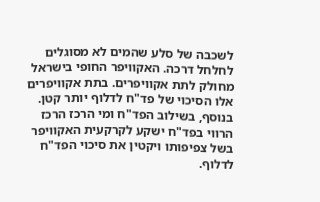לשכבה של סלע שהמים לא מסוגלים לחלחל דרכה. האקוויפר החופי בישראל מחולק לתת אקוויפרים. בתת אקוויפרים אלו הסיכוי של פד"ח לדלוף יותר קטן. בנוסף, בשילוב הפד"ח ומי הרכז הרכז הרווי בפד"ח ישקע לקרקעית האקוויפר בשל צפיפותו ויקטין את סיכוי הפד"ח לדלוף.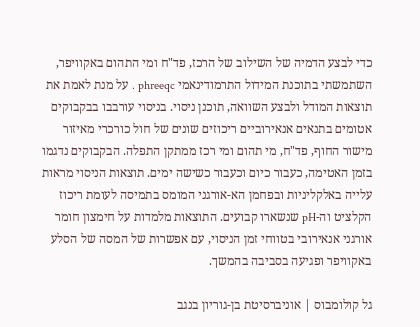כדי לבצע הדמיה של השילוב של הרכז, פד"ח ומי התהום באקוויפר, השתמשתי בתוכנת המידול התרמודינאמי phreeqc . על מנת לאמת את תוצאות המודל ולבצע השוואה, תוכנן ניסוי. בניסוי עורבבו בבקבוקים אטומים בתנאים אנאירוביים ריכוזים שונים של חול כורכרי מאיזור מישור החוף, פד"ח, מי תהום ומי רכז ממתקן התפלה. הבקבוקים נדגמו בזמן האטימה, כעבור כיום וכעבור כשישה ימים. תוצאות הניסוי מראות עלייה באלקליניות ובפחמן הא-אורגני המומס בתמיסה לעומת ריכוז הקלציט וה-pH שנשארו קבועים. התוצאות מלמדות על חימצון חומר אורגני אנאירובי בטווחי זמן הניסוי, עם אפשרות של המסה של הסלע באקוויפר ופגיעה בסביבה בהמשך.

גל קולומבוס | אוניברסיטת בן-גוריון בנגב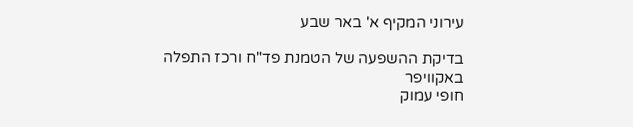עירוני המקיף א' באר שבע

בדיקת ההשפעה של הטמנת פד"ח ורכז התפלה באקוויפר
חופי עמוק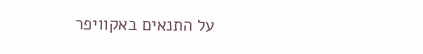על התנאים באקוויפר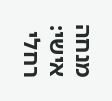מנחה אישי: רחלי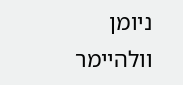ניומן וולהיימר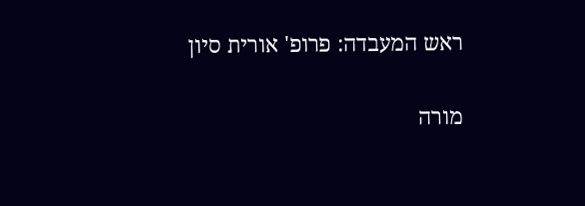ראש המעבדה: פרופ' אורית סיון

מורה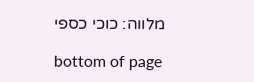מלווה: כוכי כספי

bottom of page